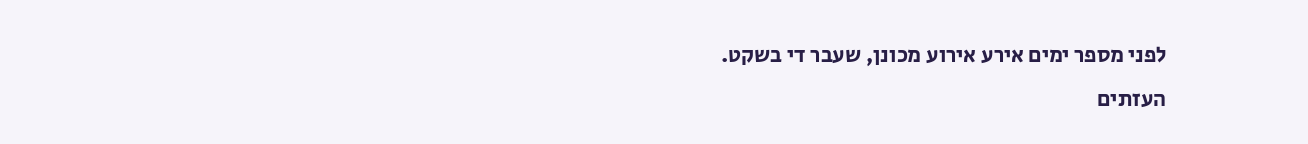לפני מספר ימים אירע אירוע מכונן, שעבר די בשקט.
העזתים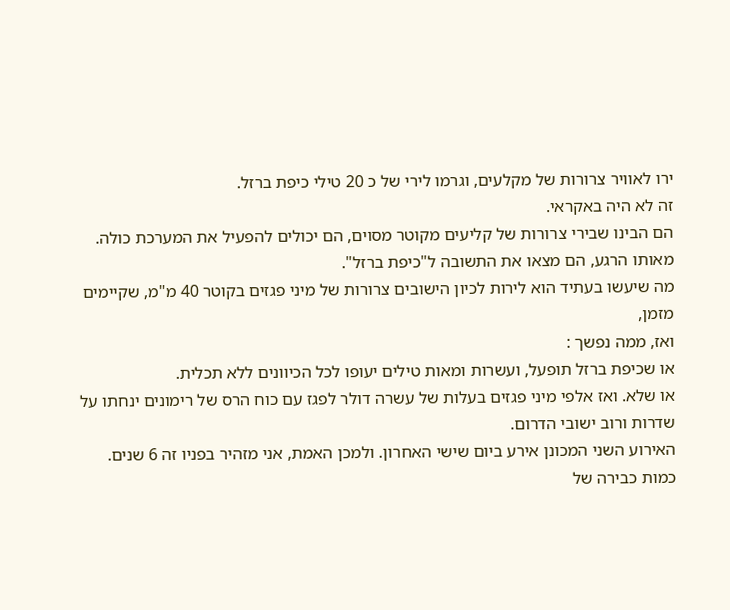ירו לאוויר צרורות של מקלעים, וגרמו לירי של כ 20 טילי כיפת ברזל.
זה לא היה באקראי.
הם הבינו שבירי צרורות של קליעים מקוטר מסוים, הם יכולים להפעיל את המערכת כולה.
מאותו הרגע, הם מצאו את התשובה ל"כיפת ברזל".
מה שיעשו בעתיד הוא לירות לכיון הישובים צרורות של מיני פגזים בקוטר 40 מ"מ, שקיימים מזמן,
ואז, ממה נפשך :
או שכיפת ברזל תופעל, ועשרות ומאות טילים יעופו לכל הכיוונים ללא תכלית.
או שלא. ואז אלפי מיני פגזים בעלות של עשרה דולר לפגז עם כוח הרס של רימונים ינחתו על שדרות ורוב ישובי הדרום.
האירוע השני המכונן אירע ביום שישי האחרון. ולמכן האמת, אני מזהיר בפניו זה 6 שנים.
כמות כבירה של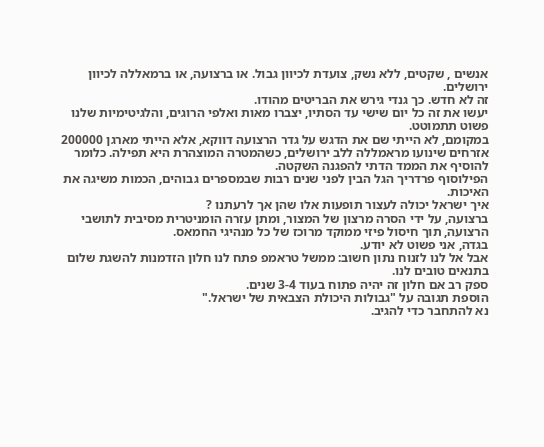אנשים , שקטים, ללא נשק, צועדת לכיוון גבול. או ברצועה, או ברמאללה לכיוון ירושלים.
זה לא חדש. כך גנדי גירש את הבריטים מהודו.
יעשו את זה כל יום שישי עד הסתיו, יצברו מאות ואלפי הרוגים, והלגיטימיות שלנו פשוט תתמוטט.
במקומם, לא הייתי שם את הדגש על גדר הרצועה דווקא, אלא הייתי מארגן 200000 אזרחים שינועו מראמללה ללב ירושלים, כשהמטרה המוצהרת היא תפילה. כלומר להוסיף את הממד הדתי להפגנה השקטה.
הפילוסוף פרדריך הגל הבין לפני שנים רבות שבמספרים גבוהים, הכמות משיגה את האיכות.
איך ישראל יכולה לעצור תופעות אלו שהן אך לרעתנו ?
ברצועה, על ידי הסרה מרצון של המצור, ומתן עזרה הומניטרית מסיבית לתושבי הרצועה, תוך חיסול פיזי ממוקד מרוכז של כל מנהיגי החמאס.
בגדה, אני פשוט לא יודע.
אבל אל לנו לזנוח נתון חשוב: ממשל טראמפ פתח לנו חלון הזדמנות להשגת שלום בתנאים טובים לנו.
ספק רב אם חלון זה יהיה פתוח בעוד 3-4 שנים.
הוספת תגובה על "גבולות היכולת הצבאית של ישראל."
נא להתחבר כדי להגיב.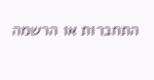התחברות או הרשמה